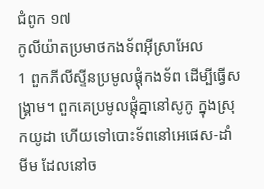ជំពូក ១៧
កូលីយ៉ាតប្រមាថកងទ័ពអ៊ីស្រាអែល
1 ពួកភីលីស្ទីនប្រមូលផ្តុំកងទ័ព ដើម្បីធ្វើសង្គ្រាម។ ពួកគេប្រមូលផ្តុំគ្នានៅសូកូ ក្នុងស្រុកយូដា ហើយទៅបោះទ័ពនៅអេផេស-ដាំមីម ដែលនៅច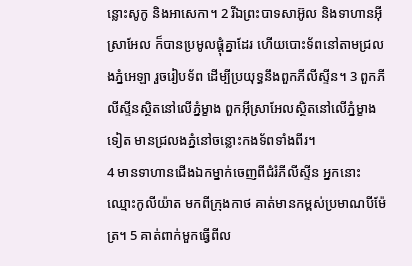ន្លោះសូកូ និងអាសេកា។ 2 រីឯព្រះបាទសាអ៊ូល និងទាហានអ៊ីស្រាអែល ក៏បានប្រមូលផ្តុំគ្នាដែរ ហើយបោះទ័ពនៅតាមជ្រលងភ្នំអេឡា រួចរៀបទ័ព ដើម្បីប្រយុទ្ធនឹងពួកភីលីស្ទីន។ 3 ពួកភីលីស្ទីនស្ថិតនៅលើភ្នំម្ខាង ពួកអ៊ីស្រាអែលស្ថិតនៅលើភ្នំម្ខាងទៀត មានជ្រលងភ្នំនៅចន្លោះកងទ័ពទាំងពីរ។
4 មានទាហានជើងឯកម្នាក់ចេញពីជំរំភីលីស្ទីន អ្នកនោះឈ្មោះកូលីយ៉ាត មកពីក្រុងកាថ គាត់មានកម្ពស់ប្រមាណបីម៉ែត្រ។ 5 គាត់ពាក់មួកធ្វើពីល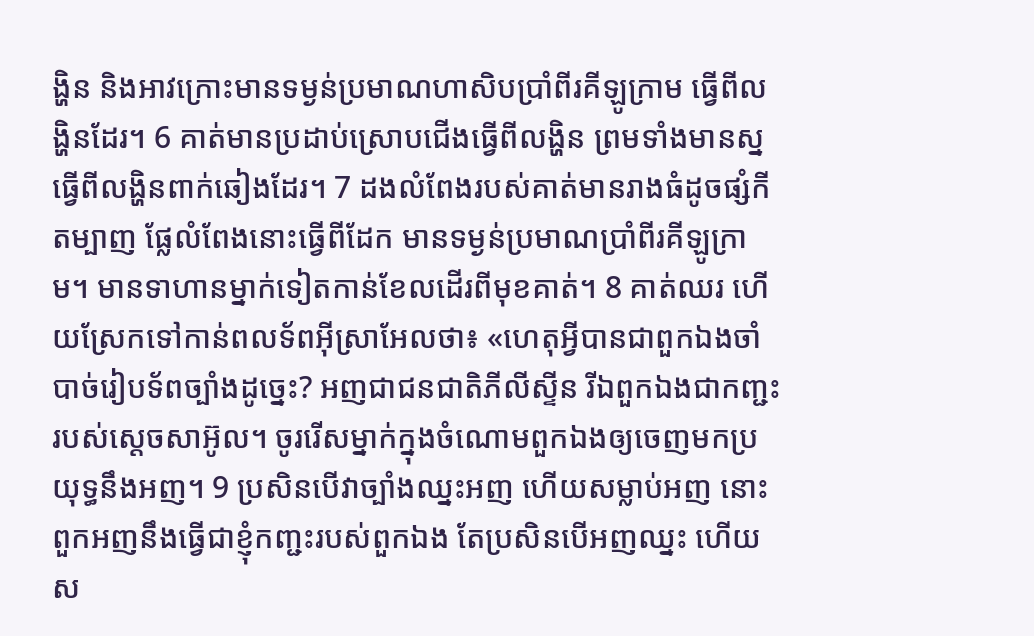ង្ហិន និងអាវក្រោះមានទម្ងន់ប្រមាណហាសិបប្រាំពីរគីឡូក្រាម ធ្វើពីលង្ហិនដែរ។ 6 គាត់មានប្រដាប់ស្រោបជើងធ្វើពីលង្ហិន ព្រមទាំងមានស្នធ្វើពីលង្ហិនពាក់ឆៀងដែរ។ 7 ដងលំពែងរបស់គាត់មានរាងធំដូចផ្សំកីតម្បាញ ផ្លែលំពែងនោះធ្វើពីដែក មានទម្ងន់ប្រមាណប្រាំពីរគីឡូក្រាម។ មានទាហានម្នាក់ទៀតកាន់ខែលដើរពីមុខគាត់។ 8 គាត់ឈរ ហើយស្រែកទៅកាន់ពលទ័ពអ៊ីស្រាអែលថា៖ «ហេតុអ្វីបានជាពួកឯងចាំបាច់រៀបទ័ពច្បាំងដូច្នេះ? អញជាជនជាតិភីលីស្ទីន រីឯពួកឯងជាកញ្ជះរបស់ស្តេចសាអ៊ូល។ ចូររើសម្នាក់ក្នុងចំណោមពួកឯងឲ្យចេញមកប្រយុទ្ធនឹងអញ។ 9 ប្រសិនបើវាច្បាំងឈ្នះអញ ហើយសម្លាប់អញ នោះពួកអញនឹងធ្វើជាខ្ញុំកញ្ជះរបស់ពួកឯង តែប្រសិនបើអញឈ្នះ ហើយស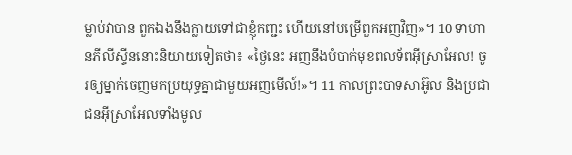ម្លាប់វាបាន ពួកឯងនឹងក្លាយទៅជាខ្ញុំកញ្ជះ ហើយនៅបម្រើពួកអញវិញ»។ 10 ទាហានភីលីស្ទីននោះនិយាយទៀតថា៖ «ថ្ងៃនេះ អញនឹងបំបាក់មុខពលទ័ពអ៊ីស្រាអែល! ចូរឲ្យម្នាក់ចេញមកប្រយុទ្ធគ្នាជាមួយអញមើល៍!»។ 11 កាលព្រះបាទសាអ៊ូល និងប្រជាជនអ៊ីស្រាអែលទាំងមូល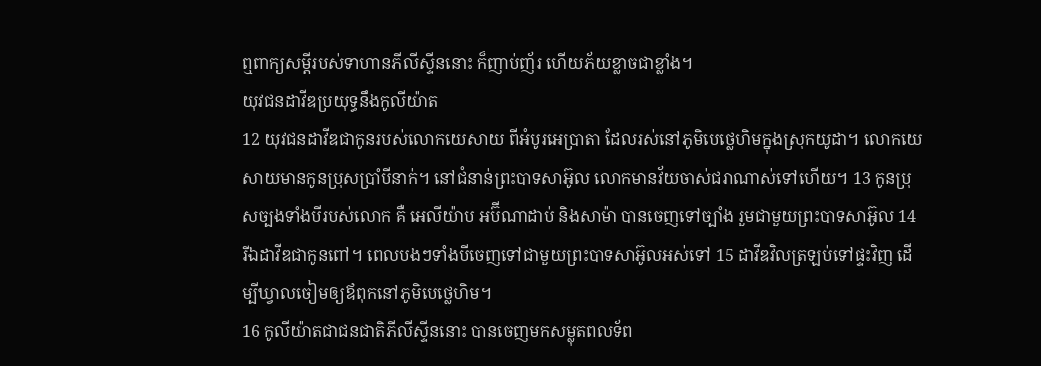ឮពាក្យសម្ដីរបស់ទាហានភីលីស្ទីននោះ ក៏ញាប់ញ័រ ហើយភ័យខ្លាចជាខ្លាំង។
យុវជនដាវីឌប្រយុទ្ធនឹងកូលីយ៉ាត
12 យុវជនដាវីឌជាកូនរបស់លោកយេសាយ ពីអំបូរអេប្រាតា ដែលរស់នៅភូមិបេថ្លេហិមក្នុងស្រុកយូដា។ លោកយេសាយមានកូនប្រុសប្រាំបីនាក់។ នៅជំនាន់ព្រះបាទសាអ៊ូល លោកមានវ័យចាស់ជរាណាស់ទៅហើយ។ 13 កូនប្រុសច្បងទាំងបីរបស់លោក គឺ អេលីយ៉ាប អប៊ីណាដាប់ និងសាម៉ា បានចេញទៅច្បាំង រួមជាមួយព្រះបាទសាអ៊ូល 14 រីឯដាវីឌជាកូនពៅ។ ពេលបងៗទាំងបីចេញទៅជាមួយព្រះបាទសាអ៊ូលអស់ទៅ 15 ដាវីឌវិលត្រឡប់ទៅផ្ទះវិញ ដើម្បីឃ្វាលចៀមឲ្យឪពុកនៅភូមិបេថ្លេហិម។
16 កូលីយ៉ាតជាជនជាតិភីលីស្ទីននោះ បានចេញមកសម្លុតពលទ័ព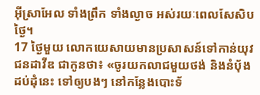អ៊ីស្រាអែល ទាំងព្រឹក ទាំងល្ងាច អស់រយៈពេលសែសិបថ្ងៃ។
17 ថ្ងៃមួយ លោកយេសាយមានប្រសាសន៍ទៅកាន់យុវជនដាវីឌ ជាកូនថា៖ «ចូរយកលាជមួយថង់ និងនំបុ័ងដប់ដុំនេះ ទៅឲ្យបងៗ នៅកន្លែងបោះទ័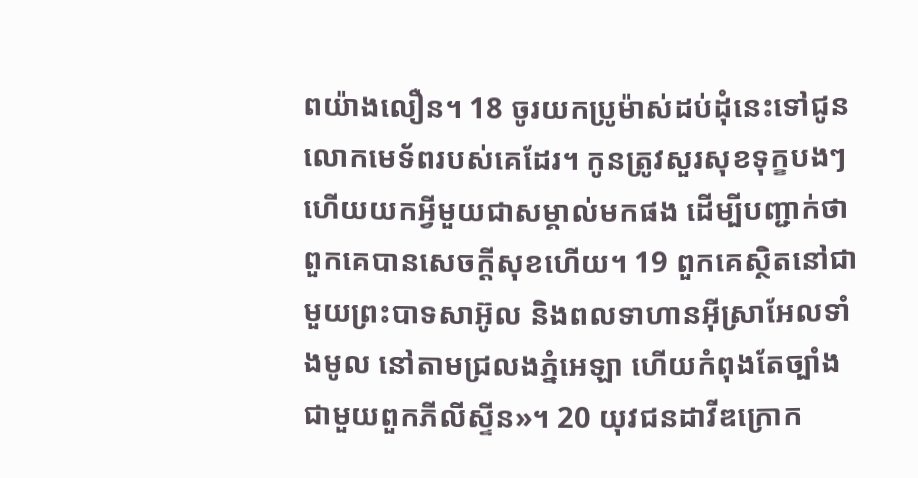ពយ៉ាងលឿន។ 18 ចូរយកប្រូម៉ាស់ដប់ដុំនេះទៅជូនលោកមេទ័ពរបស់គេដែរ។ កូនត្រូវសួរសុខទុក្ខបងៗ ហើយយកអ្វីមួយជាសម្គាល់មកផង ដើម្បីបញ្ជាក់ថាពួកគេបានសេចក្ដីសុខហើយ។ 19 ពួកគេស្ថិតនៅជាមួយព្រះបាទសាអ៊ូល និងពលទាហានអ៊ីស្រាអែលទាំងមូល នៅតាមជ្រលងភ្នំអេឡា ហើយកំពុងតែច្បាំងជាមួយពួកភីលីស្ទីន»។ 20 យុវជនដាវីឌក្រោក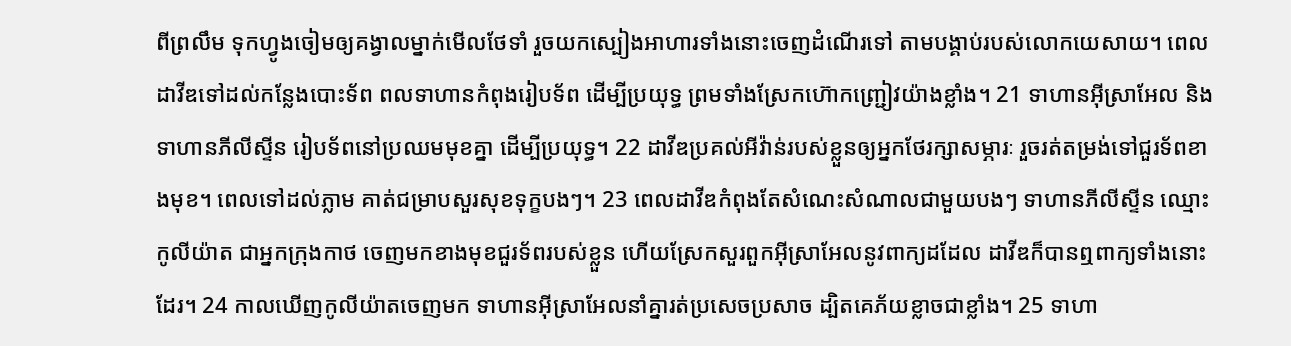ពីព្រលឹម ទុកហ្វូងចៀមឲ្យគង្វាលម្នាក់មើលថែទាំ រួចយកស្បៀងអាហារទាំងនោះចេញដំណើរទៅ តាមបង្គាប់របស់លោកយេសាយ។ ពេលដាវីឌទៅដល់កន្លែងបោះទ័ព ពលទាហានកំពុងរៀបទ័ព ដើម្បីប្រយុទ្ធ ព្រមទាំងស្រែកហ៊ោកញ្ជ្រៀវយ៉ាងខ្លាំង។ 21 ទាហានអ៊ីស្រាអែល និងទាហានភីលីស្ទីន រៀបទ័ពនៅប្រឈមមុខគ្នា ដើម្បីប្រយុទ្ធ។ 22 ដាវីឌប្រគល់អីវ៉ាន់របស់ខ្លួនឲ្យអ្នកថែរក្សាសម្ភារៈ រួចរត់តម្រង់ទៅជួរទ័ពខាងមុខ។ ពេលទៅដល់ភ្លាម គាត់ជម្រាបសួរសុខទុក្ខបងៗ។ 23 ពេលដាវីឌកំពុងតែសំណេះសំណាលជាមួយបងៗ ទាហានភីលីស្ទីន ឈ្មោះកូលីយ៉ាត ជាអ្នកក្រុងកាថ ចេញមកខាងមុខជួរទ័ពរបស់ខ្លួន ហើយស្រែកសួរពួកអ៊ីស្រាអែលនូវពាក្យដដែល ដាវីឌក៏បានឮពាក្យទាំងនោះដែរ។ 24 កាលឃើញកូលីយ៉ាតចេញមក ទាហានអ៊ីស្រាអែលនាំគ្នារត់ប្រសេចប្រសាច ដ្បិតគេភ័យខ្លាចជាខ្លាំង។ 25 ទាហា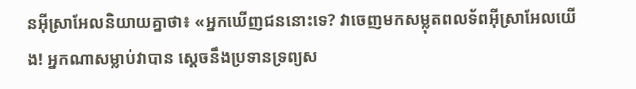នអ៊ីស្រាអែលនិយាយគ្នាថា៖ «អ្នកឃើញជននោះទេ? វាចេញមកសម្លុតពលទ័ពអ៊ីស្រាអែលយើង! អ្នកណាសម្លាប់វាបាន ស្តេចនឹងប្រទានទ្រព្យស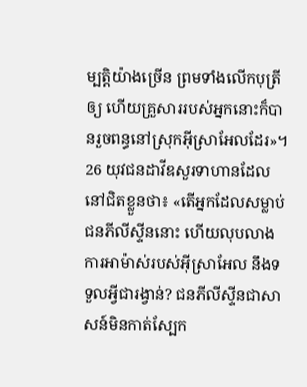ម្បត្តិយ៉ាងច្រើន ព្រមទាំងលើកបុត្រីឲ្យ ហើយគ្រួសាររបស់អ្នកនោះក៏បានរួចពន្ធនៅស្រុកអ៊ីស្រាអែលដែរ»។
26 យុវជនដាវីឌសួរទាហានដែលនៅជិតខ្លួនថា៖ «តើអ្នកដែលសម្លាប់ជនភីលីស្ទីននោះ ហើយលុបលាងការអាម៉ាស់របស់អ៊ីស្រាអែល នឹងទទួលអ្វីជារង្វាន់? ជនភីលីស្ទីនជាសាសន៍មិនកាត់ស្បែក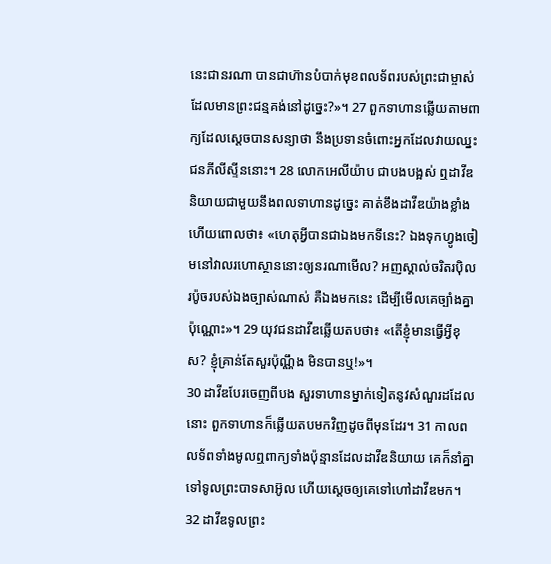នេះជានរណា បានជាហ៊ានបំបាក់មុខពលទ័ពរបស់ព្រះជាម្ចាស់ដែលមានព្រះជន្មគង់នៅដូច្នេះ?»។ 27 ពួកទាហានឆ្លើយតាមពាក្យដែលស្តេចបានសន្យាថា នឹងប្រទានចំពោះអ្នកដែលវាយឈ្នះជនភីលីស្ទីននោះ។ 28 លោកអេលីយ៉ាប ជាបងបង្អស់ ឮដាវីឌនិយាយជាមួយនឹងពលទាហានដូច្នេះ គាត់ខឹងដាវីឌយ៉ាងខ្លាំង ហើយពោលថា៖ «ហេតុអ្វីបានជាឯងមកទីនេះ? ឯងទុកហ្វូងចៀមនៅវាលរហោស្ថាននោះឲ្យនរណាមើល? អញស្គាល់ចរិតរប៉ិលរប៉ូចរបស់ឯងច្បាស់ណាស់ គឺឯងមកនេះ ដើម្បីមើលគេច្បាំងគ្នាប៉ុណ្ណោះ»។ 29 យុវជនដាវីឌឆ្លើយតបថា៖ «តើខ្ញុំមានធ្វើអ្វីខុស? ខ្ញុំគ្រាន់តែសួរប៉ុណ្ណឹង មិនបានឬ!»។
30 ដាវីឌបែរចេញពីបង សួរទាហានម្នាក់ទៀតនូវសំណួរដដែលនោះ ពួកទាហានក៏ឆ្លើយតបមកវិញដូចពីមុនដែរ។ 31 កាលពលទ័ពទាំងមូលឮពាក្យទាំងប៉ុន្មានដែលដាវីឌនិយាយ គេក៏នាំគ្នាទៅទូលព្រះបាទសាអ៊ូល ហើយស្តេចឲ្យគេទៅហៅដាវីឌមក។ 32 ដាវីឌទូលព្រះ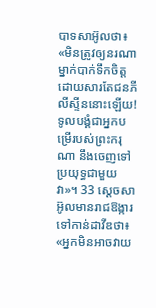បាទសាអ៊ូលថា៖ «មិនត្រូវឲ្យនរណាម្នាក់បាក់ទឹកចិត្ត ដោយសារតែជនភីលីស្ទីននោះឡើយ! ទូលបង្គំជាអ្នកបម្រើរបស់ព្រះករុណា នឹងចេញទៅប្រយុទ្ធជាមួយវា»។ 33 ស្តេចសាអ៊ូលមានរាជឱង្ការទៅកាន់ដាវីឌថា៖ «អ្នកមិនអាចវាយ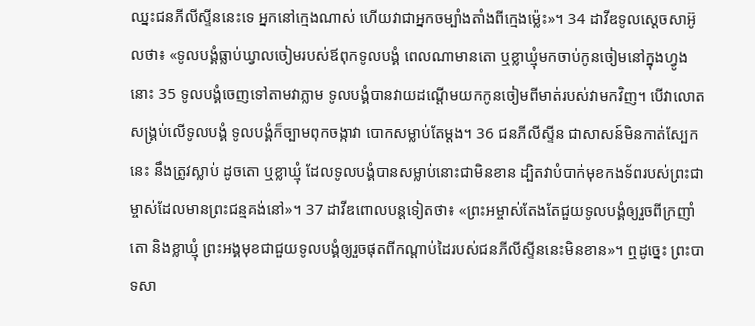ឈ្នះជនភីលីស្ទីននេះទេ អ្នកនៅក្មេងណាស់ ហើយវាជាអ្នកចម្បាំងតាំងពីក្មេងម៉្លេះ»។ 34 ដាវីឌទូលស្តេចសាអ៊ូលថា៖ «ទូលបង្គំធ្លាប់ឃ្វាលចៀមរបស់ឪពុកទូលបង្គំ ពេលណាមានតោ ឬខ្លាឃ្មុំមកចាប់កូនចៀមនៅក្នុងហ្វូងនោះ 35 ទូលបង្គំចេញទៅតាមវាភ្លាម ទូលបង្គំបានវាយដណ្ដើមយកកូនចៀមពីមាត់របស់វាមកវិញ។ បើវាលោតសង្គ្រប់លើទូលបង្គំ ទូលបង្គំក៏ច្បាមពុកចង្កាវា បោកសម្លាប់តែម្ដង។ 36 ជនភីលីស្ទីន ជាសាសន៍មិនកាត់ស្បែកនេះ នឹងត្រូវស្លាប់ ដូចតោ ឬខ្លាឃ្មុំ ដែលទូលបង្គំបានសម្លាប់នោះជាមិនខាន ដ្បិតវាបំបាក់មុខកងទ័ពរបស់ព្រះជាម្ចាស់ដែលមានព្រះជន្មគង់នៅ»។ 37 ដាវីឌពោលបន្តទៀតថា៖ «ព្រះអម្ចាស់តែងតែជួយទូលបង្គំឲ្យរួចពីក្រញាំតោ និងខ្លាឃ្មុំ ព្រះអង្គមុខជាជួយទូលបង្គំឲ្យរួចផុតពីកណ្ដាប់ដៃរបស់ជនភីលីស្ទីននេះមិនខាន»។ ឮដូច្នេះ ព្រះបាទសា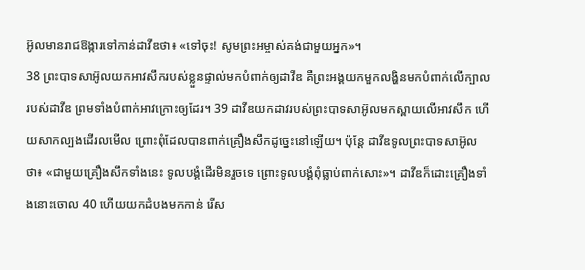អ៊ូលមានរាជឱង្ការទៅកាន់ដាវីឌថា៖ «ទៅចុះ! សូមព្រះអម្ចាស់គង់ជាមួយអ្នក»។
38 ព្រះបាទសាអ៊ូលយកអាវសឹករបស់ខ្លួនផ្ទាល់មកបំពាក់ឲ្យដាវីឌ គឺព្រះអង្គយកមួកលង្ហិនមកបំពាក់លើក្បាលរបស់ដាវីឌ ព្រមទាំងបំពាក់អាវក្រោះឲ្យដែរ។ 39 ដាវីឌយកដាវរបស់ព្រះបាទសាអ៊ូលមកស្ពាយលើអាវសឹក ហើយសាកល្បងដើរលមើល ព្រោះពុំដែលបានពាក់គ្រឿងសឹកដូច្នេះនៅឡើយ។ ប៉ុន្តែ ដាវីឌទូលព្រះបាទសាអ៊ូលថា៖ «ជាមួយគ្រឿងសឹកទាំងនេះ ទូលបង្គំដើរមិនរួចទេ ព្រោះទូលបង្គំពុំធ្លាប់ពាក់សោះ»។ ដាវីឌក៏ដោះគ្រឿងទាំងនោះចោល 40 ហើយយកដំបងមកកាន់ រើស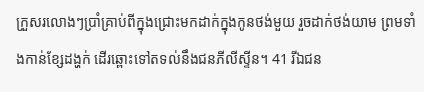ក្រួសរលោងៗប្រាំគ្រាប់ពីក្នុងជ្រោះមកដាក់ក្នុងកូនថង់មួយ រួចដាក់ថង់យាម ព្រមទាំងកាន់ខ្សែដង្ហក់ ដើរឆ្ពោះទៅតទល់នឹងជនភីលីស្ទីន។ 41 រីឯជន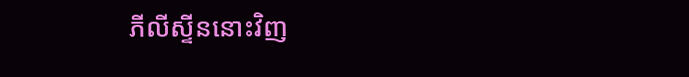ភីលីស្ទីននោះវិញ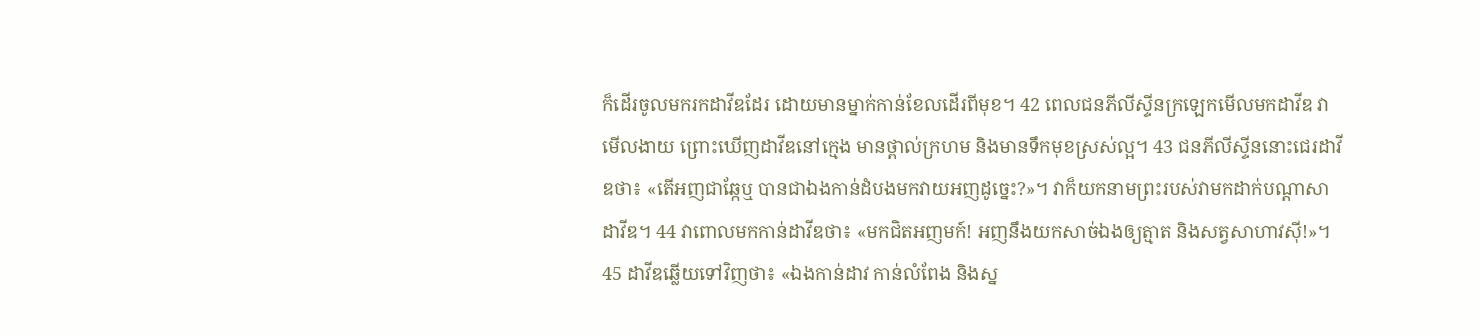ក៏ដើរចូលមករកដាវីឌដែរ ដោយមានម្នាក់កាន់ខែលដើរពីមុខ។ 42 ពេលជនភីលីស្ទីនក្រឡេកមើលមកដាវីឌ វាមើលងាយ ព្រោះឃើញដាវីឌនៅក្មេង មានថ្ពាល់ក្រហម និងមានទឹកមុខស្រស់ល្អ។ 43 ជនភីលីស្ទីននោះជេរដាវីឌថា៖ «តើអញជាឆ្កែឬ បានជាឯងកាន់ដំបងមកវាយអញដូច្នេះ?»។ វាក៏យកនាមព្រះរបស់វាមកដាក់បណ្ដាសាដាវីឌ។ 44 វាពោលមកកាន់ដាវីឌថា៖ «មកជិតអញមក៍! អញនឹងយកសាច់ឯងឲ្យត្មាត និងសត្វសាហាវស៊ី!»។ 45 ដាវីឌឆ្លើយទៅវិញថា៖ «ឯងកាន់ដាវ កាន់លំពែង និងស្ន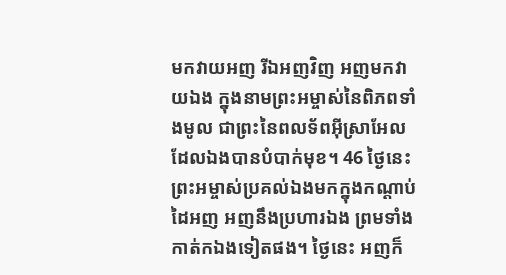មកវាយអញ រីឯអញវិញ អញមកវាយឯង ក្នុងនាមព្រះអម្ចាស់នៃពិភពទាំងមូល ជាព្រះនៃពលទ័ពអ៊ីស្រាអែល ដែលឯងបានបំបាក់មុខ។ 46 ថ្ងៃនេះ ព្រះអម្ចាស់ប្រគល់ឯងមកក្នុងកណ្ដាប់ដៃអញ អញនឹងប្រហារឯង ព្រមទាំងកាត់កឯងទៀតផង។ ថ្ងៃនេះ អញក៏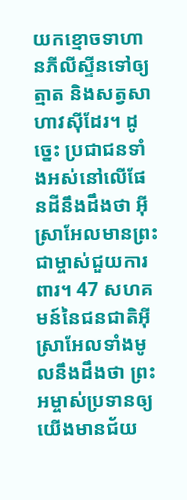យកខ្មោចទាហានភីលីស្ទីនទៅឲ្យត្មាត និងសត្វសាហាវស៊ីដែរ។ ដូច្នេះ ប្រជាជនទាំងអស់នៅលើផែនដីនឹងដឹងថា អ៊ីស្រាអែលមានព្រះជាម្ចាស់ជួយការពារ។ 47 សហគមន៍នៃជនជាតិអ៊ីស្រាអែលទាំងមូលនឹងដឹងថា ព្រះអម្ចាស់ប្រទានឲ្យយើងមានជ័យ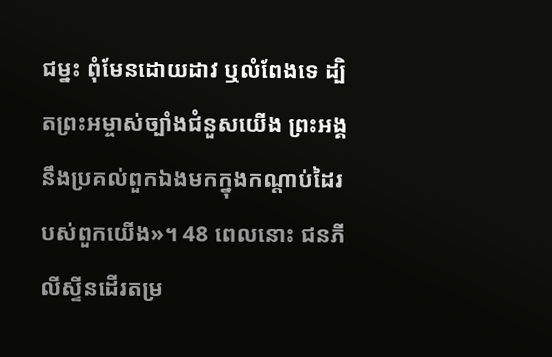ជម្នះ ពុំមែនដោយដាវ ឬលំពែងទេ ដ្បិតព្រះអម្ចាស់ច្បាំងជំនួសយើង ព្រះអង្គនឹងប្រគល់ពួកឯងមកក្នុងកណ្ដាប់ដៃរបស់ពួកយើង»។ 48 ពេលនោះ ជនភីលីស្ទីនដើរតម្រ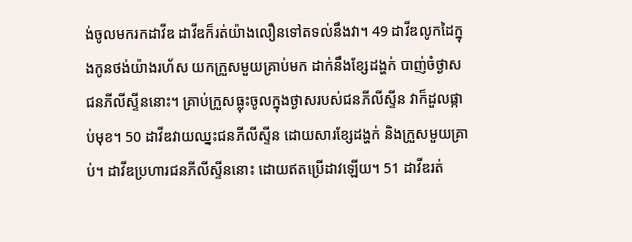ង់ចូលមករកដាវីឌ ដាវីឌក៏រត់យ៉ាងលឿនទៅតទល់នឹងវា។ 49 ដាវីឌលូកដៃក្នុងកូនថង់យ៉ាងរហ័ស យកក្រួសមួយគ្រាប់មក ដាក់នឹងខ្សែដង្ហក់ បាញ់ចំថ្ងាសជនភីលីស្ទីននោះ។ គ្រាប់ក្រួសធ្លុះចូលក្នុងថ្ងាសរបស់ជនភីលីស្ទីន វាក៏ដួលផ្កាប់មុខ។ 50 ដាវីឌវាយឈ្នះជនភីលីស្ទីន ដោយសារខ្សែដង្ហក់ និងក្រួសមួយគ្រាប់។ ដាវីឌប្រហារជនភីលីស្ទីននោះ ដោយឥតប្រើដាវឡើយ។ 51 ដាវីឌរត់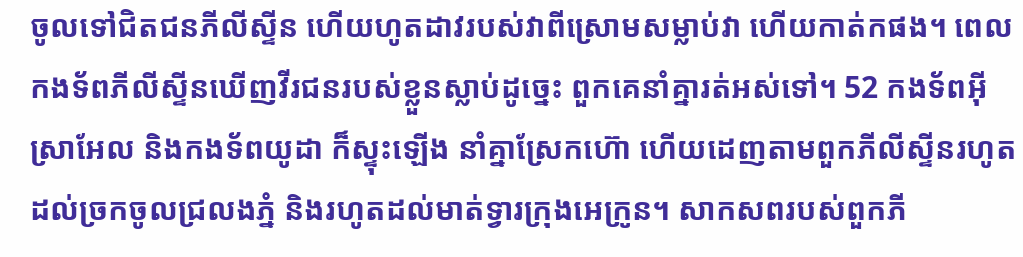ចូលទៅជិតជនភីលីស្ទីន ហើយហូតដាវរបស់វាពីស្រោមសម្លាប់វា ហើយកាត់កផង។ ពេលកងទ័ពភីលីស្ទីនឃើញវីរជនរបស់ខ្លួនស្លាប់ដូច្នេះ ពួកគេនាំគ្នារត់អស់ទៅ។ 52 កងទ័ពអ៊ីស្រាអែល និងកងទ័ពយូដា ក៏ស្ទុះឡើង នាំគ្នាស្រែកហ៊ោ ហើយដេញតាមពួកភីលីស្ទីនរហូតដល់ច្រកចូលជ្រលងភ្នំ និងរហូតដល់មាត់ទ្វារក្រុងអេក្រូន។ សាកសពរបស់ពួកភី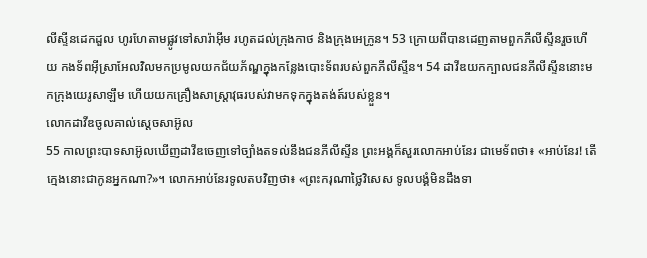លីស្ទីនដេកដួល ហូរហែតាមផ្លូវទៅសារ៉ាអ៊ីម រហូតដល់ក្រុងកាថ និងក្រុងអេក្រូន។ 53 ក្រោយពីបានដេញតាមពួកភីលីស្ទីនរួចហើយ កងទ័ពអ៊ីស្រាអែលវិលមកប្រមូលយកជ័យភ័ណ្ឌក្នុងកន្លែងបោះទ័ពរបស់ពួកភីលីស្ទីន។ 54 ដាវីឌយកក្បាលជនភីលីស្ទីននោះមកក្រុងយេរូសាឡឹម ហើយយកគ្រឿងសាស្ត្រាវុធរបស់វាមកទុកក្នុងតង់ត៍របស់ខ្លួន។
លោកដាវីឌចូលគាល់ស្តេចសាអ៊ូល
55 កាលព្រះបាទសាអ៊ូលឃើញដាវីឌចេញទៅច្បាំងតទល់នឹងជនភីលីស្ទីន ព្រះអង្គក៏សួរលោកអាប់នែរ ជាមេទ័ពថា៖ «អាប់នែរ! តើក្មេងនោះជាកូនអ្នកណា?»។ លោកអាប់នែរទូលតបវិញថា៖ «ព្រះករុណាថ្លៃវិសេស ទូលបង្គំមិនដឹងទា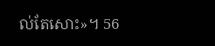ល់តែសោះ»។ 56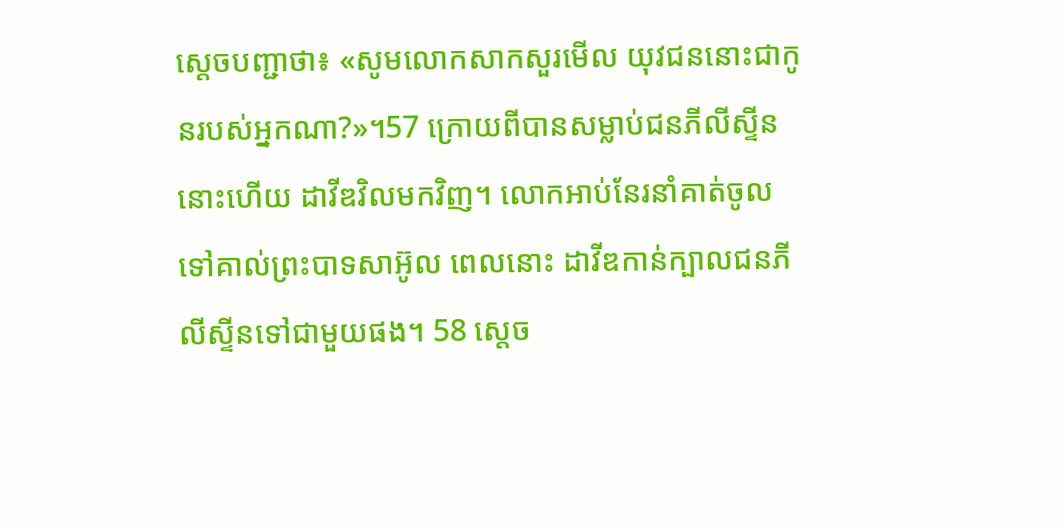ស្តេចបញ្ជាថា៖ «សូមលោកសាកសួរមើល យុវជននោះជាកូនរបស់អ្នកណា?»។57 ក្រោយពីបានសម្លាប់ជនភីលីស្ទីននោះហើយ ដាវីឌវិលមកវិញ។ លោកអាប់នែរនាំគាត់ចូលទៅគាល់ព្រះបាទសាអ៊ូល ពេលនោះ ដាវីឌកាន់ក្បាលជនភីលីស្ទីនទៅជាមួយផង។ 58 ស្តេច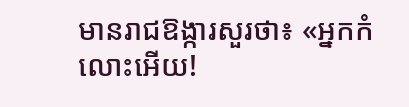មានរាជឱង្ការសួរថា៖ «អ្នកកំលោះអើយ!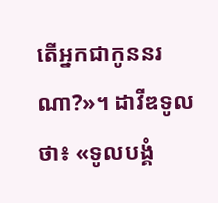តើអ្នកជាកូននរណា?»។ ដាវីឌទូលថា៖ «ទូលបង្គំ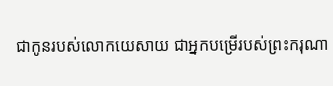ជាកូនរបស់លោកយេសាយ ជាអ្នកបម្រើរបស់ព្រះករុណា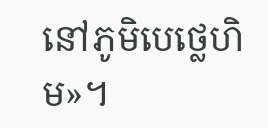នៅភូមិបេថ្លេហិម»។